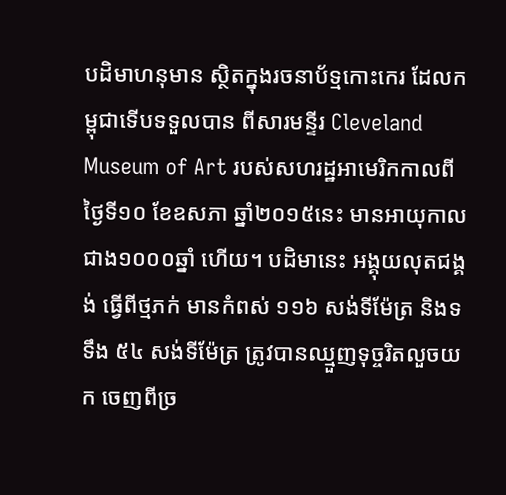បដិមាហនុមាន ស្ថិតក្នុងរចនាប័ទ្មកោះកេរ ដែលកម្ពុជាទើបទទួលបាន ពីសារមន្ទីរ Cleveland Museum of Art របស់សហរដ្ឋអាមេរិកកាលពី ថ្ងៃទី១០ ខែឧសភា ឆ្នាំ២០១៥នេះ មានអាយុកាលជាង១០០០ឆ្នាំ ហើយ។ បដិមានេះ អង្គុយលុតជង្គង់ ធ្វើពីថ្មភក់ មានកំពស់ ១១៦ សង់ទីម៉ែត្រ និងទទឹង ៥៤ សង់ទីម៉ែត្រ ត្រូវបានឈ្មួញទុច្ចរិតលួចយក ចេញពីច្រ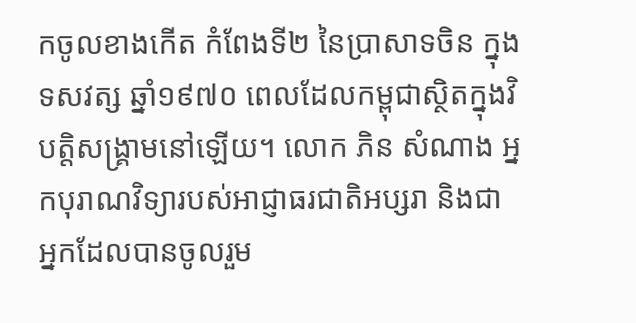កចូលខាងកើត កំពែងទី២ នៃប្រាសាទចិន ក្នុងទសវត្ស ឆ្នាំ១៩៧០ ពេលដែលកម្ពុជាស្ថិតក្នុងវិបត្តិសង្គ្រាមនៅឡើយ។ លោក ភិន សំណាង អ្នកបុរាណវិទ្យារបស់អាជ្ញាធរជាតិអប្សរា និងជា អ្នកដែលបានចូលរួម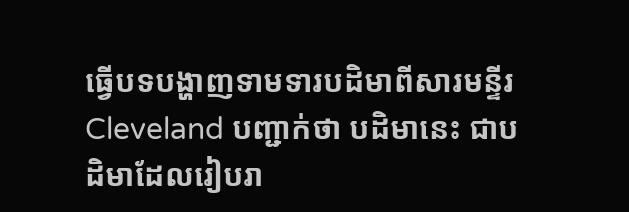ធ្វើបទបង្ហាញទាមទារបដិមាពីសារមន្ទីរ Cleveland បញ្ជាក់ថា បដិមានេះ ជាបដិមាដែលរៀបរា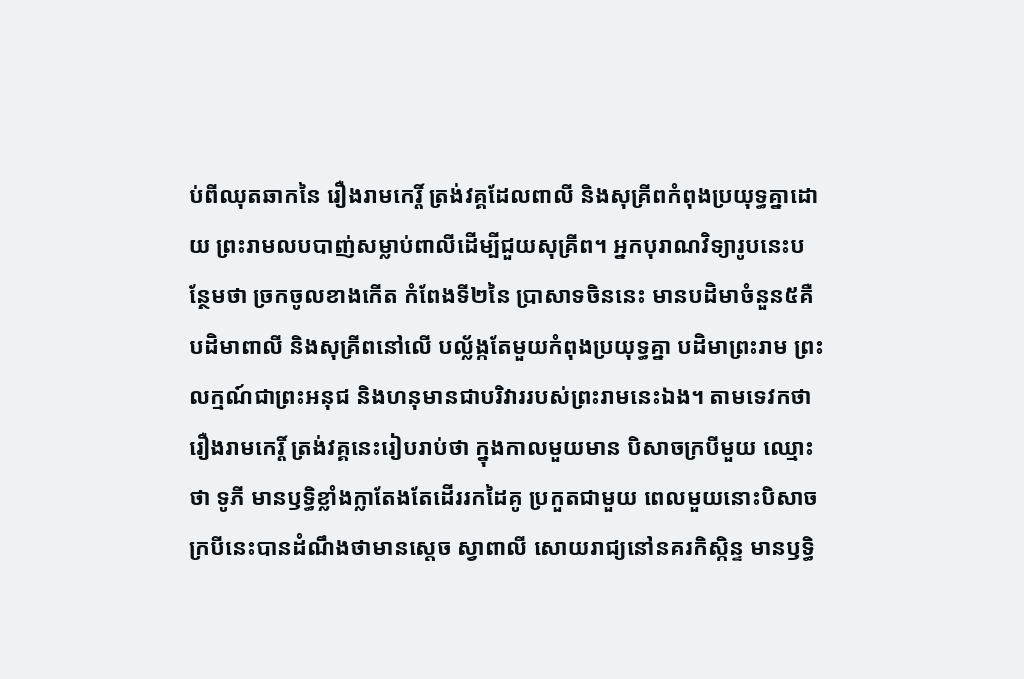ប់ពីឈុតឆាកនៃ រឿងរាមកេរ្តិ៍ ត្រង់វគ្គដែលពាលី និងសុគ្រីពកំពុងប្រយុទ្ធគ្នាដោយ ព្រះរាមលបបាញ់សម្លាប់ពាលីដើម្បីជួយសុគ្រីព។ អ្នកបុរាណវិទ្យារូបនេះបន្ថែមថា ច្រកចូលខាងកើត កំពែងទី២នៃ ប្រាសាទចិននេះ មានបដិមាចំនួន៥គឺ បដិមាពាលី និងសុគ្រីពនៅលើ បល្ល័ង្កតែមួយកំពុងប្រយុទ្ធគ្នា បដិមាព្រះរាម ព្រះលក្មណ៍ជាព្រះអនុជ និងហនុមានជាបរិវាររបស់ព្រះរាមនេះឯង។ តាមទេវកថារឿងរាមកេរ្តិ៍ ត្រង់វគ្គនេះរៀបរាប់ថា ក្នុងកាលមួយមាន បិសាចក្របីមួយ ឈ្មោះថា ទូភី មានឫទ្ធិខ្លាំងក្លាតែងតែដើររកដៃគូ ប្រកួតជាមួយ ពេលមួយនោះបិសាចក្របីនេះបានដំណឹងថាមានស្តេច ស្វាពាលី សោយរាជ្យនៅនគរកិស្កិន្ទ មានឫទ្ធិ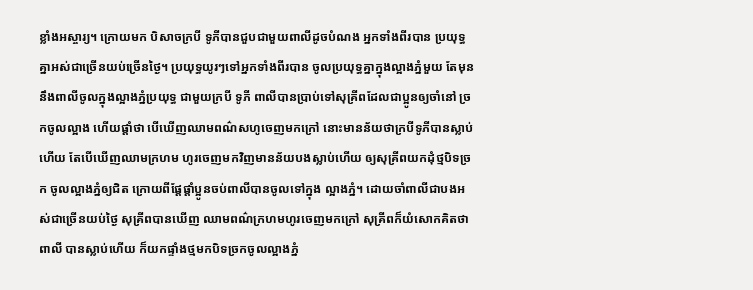ខ្លាំងអស្ចារ្យ។ ក្រោយមក បិសាចក្របី ទូភីបានជួបជាមួយពាលីដូចបំណង អ្នកទាំងពីរបាន ប្រយុទ្ធគ្នាអស់ជាច្រើនយប់ច្រើនថ្ងៃ។ ប្រយុទ្ធយូរៗទៅអ្នកទាំងពីរបាន ចូលប្រយុទ្ធគ្នាក្នុងល្អាងភ្នំមួយ តែមុននឹងពាលីចូលក្នុងល្អាងភ្នំប្រយុទ្ធ ជាមួយក្របី ទូភី ពាលីបានប្រាប់ទៅសុគ្រីពដែលជាប្អូនឲ្យចាំនៅ ច្រកចូលល្អាង ហើយផ្តាំថា បើឃើញឈាមពណ៌សហូចេញមកក្រៅ នោះមានន័យថាក្របីទូភីបានស្លាប់ហើយ តែបើឃើញឈាមក្រហម ហូរចេញមកវិញមានន័យបងស្លាប់ហើយ ឲ្យសុគ្រីពយកដុំថ្មបិទច្រក ចូលល្អាងភ្នំឲ្យជិត ក្រោយពីផ្តែផ្តាំប្អូនចប់ពាលីបានចូលទៅក្នុង ល្អាងភ្នំ។ ដោយចាំពាលីជាបងអស់ជាច្រើនយប់ថ្ងៃ សុគ្រីពបានឃើញ ឈាមពណ៌ក្រហមហូរចេញមកក្រៅ សុគ្រីពក៏យំសោកគិតថាពាលី បានស្លាប់ហើយ ក៏យកផ្ទាំងថ្មមកបិទច្រកចូលល្អាងភ្នំ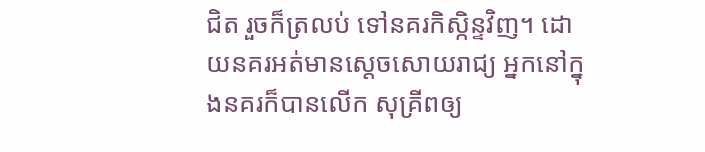ជិត រួចក៏ត្រលប់ ទៅនគរកិស្កិន្ទវិញ។ ដោយនគរអត់មានស្តេចសោយរាជ្យ អ្នកនៅក្នុងនគរក៏បានលើក សុគ្រីពឲ្យ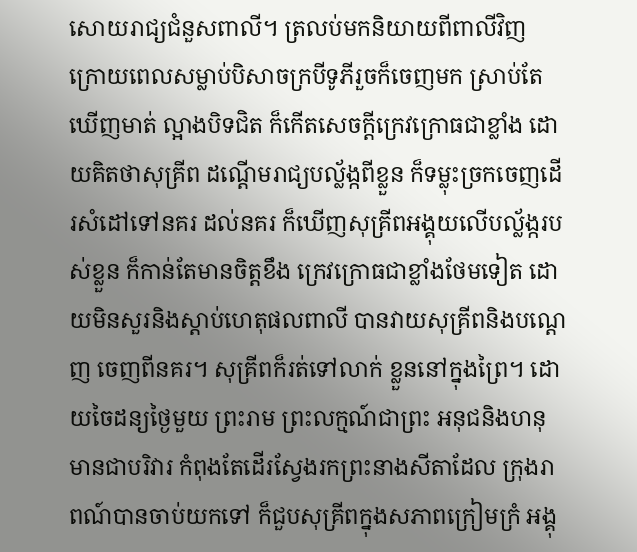សោយរាជ្យជំនួសពាលី។ ត្រលប់មកនិយាយពីពាលីវិញ ក្រោយពេលសម្លាប់បិសាចក្របីទូភីរួចក៏ចេញមក ស្រាប់តែឃើញមាត់ ល្អាងបិទជិត ក៏កើតសេចក្តីក្រេវក្រោធជាខ្លាំង ដោយគិតថាសុគ្រីព ដណ្តើមរាជ្យបល័្លង្កពីខ្លួន ក៏ទម្លុះច្រកចេញដើរសំដៅទៅនគរ ដល់នគរ ក៏ឃើញសុគ្រីពអង្គុយលើបល្ល័ង្ករបស់ខ្លួន ក៏កាន់តែមានចិត្តខឹង ក្រេវក្រោធជាខ្លាំងថែមទៀត ដោយមិនសួរនិងស្តាប់ហេតុផលពាលី បានវាយសុគ្រីពនិងបណ្តេញ ចេញពីនគរ។ សុគ្រីពក៏រត់ទៅលាក់ ខ្លួននៅក្នុងព្រៃ។ ដោយចៃដន្យថ្ងៃមួយ ព្រះរាម ព្រះលក្មណ៍ជាព្រះ អនុជនិងហនុមានជាបរិវារ កំពុងតែដើរស្វែងរកព្រះនាងសីតាដែល ក្រុងរាពណ៍បានចាប់យកទៅ ក៏ជួបសុគ្រីពក្នុងសភាពក្រៀមក្រំ អង្គុ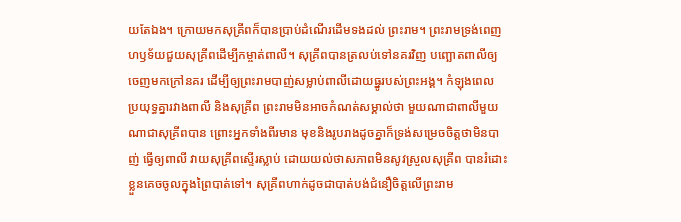យតែឯង។ ក្រោយមកសុគ្រីពក៏បានប្រាប់ដំណើរដើមទងដល់ ព្រះរាម។ ព្រះរាមទ្រង់ពេញហឫទ័យជួយសុគ្រីពដើម្បីកម្ចាត់ពាលី។ សុគ្រីពបានត្រលប់ទៅនគរវិញ បញ្ឆោតពាលីឲ្យចេញមកក្រៅនគរ ដើម្បីឲ្យព្រះរាមបាញ់សម្លាប់ពាលីដោយធ្នូរបស់ព្រះអង្គ។ កំឡុងពេល ប្រយុទ្ធគ្នារវាងពាលី និងសុគ្រីព ព្រះរាមមិនអាចកំណត់សម្គាល់ថា មួយណាជាពាលីមួយណាជាសុគ្រីពបាន ព្រោះអ្នកទាំងពីរមាន មុខនិងរូបរាងដូចគ្នាក៏ទ្រង់សម្រេចចិត្តថាមិនបាញ់ ធ្វើឲ្យពាលី វាយសុគ្រីពស្ទើរស្លាប់ ដោយយល់ថាសភាពមិនសូវស្រួលសុគ្រីព បានរំដោះខ្លួនគេចចូលក្នុងព្រៃបាត់ទៅ។ សុគ្រីពហាក់ដូចជាបាត់បង់ជំនឿចិត្តលើព្រះរាម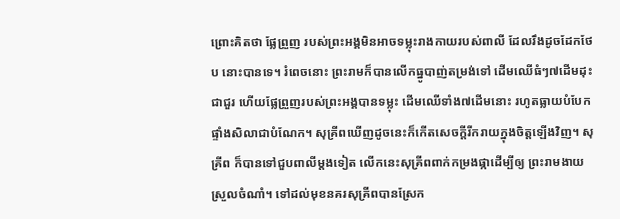ព្រោះគិតថា ផ្លែព្រួញ របស់ព្រះអង្គមិនអាចទម្លុះរាងកាយរបស់ពាលី ដែលរឹងដូចដែកថែប នោះបានទេ។ រំពេចនោះ ព្រះរាមក៏បានលើកធ្នូបាញ់តម្រង់ទៅ ដើមឈើធំៗ៧ដើមដុះជាជួរ ហើយផ្លែព្រួញរបស់ព្រះអង្គបានទម្លុះ ដើមឈើទាំង៧ដើមនោះ រហូតធ្លាយបំបែកផ្ទាំងសិលាជាបំណែក។ សុគ្រីពឃើញដូចនេះក៏កើតសេចក្តីរីករាយក្នុងចិត្តឡើងវិញ។ សុគ្រីព ក៏បានទៅជួបពាលីម្តងទៀត លើកនេះសុគ្រីពពាក់កម្រងផ្កាដើម្បីឲ្យ ព្រះរាមងាយស្រួលចំណាំ។ ទៅដល់មុខនគរសុគ្រីពបានស្រែក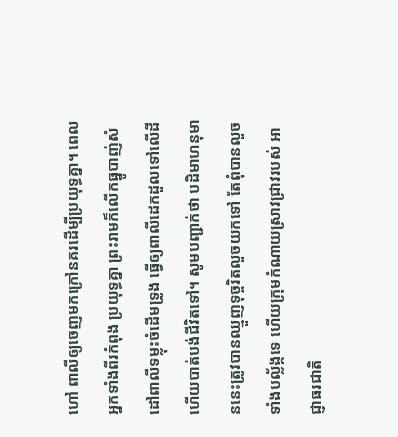ហៅ ពាលីឲ្យចេញមកក្រៅនគរដើម្បីប្រយុទ្ធគ្នា។ ពេលអ្នកទាំងពីរកំពុង ប្រយុទ្ធគ្នា ព្រះរាមក៏លើកធ្នូបាញ់សំដៅពាលីទម្លុះចំដើមទ្រូង ធ្វើឲ្យពាលីដេកដួលទៅលើដី ហើយបាត់បង់ជីវិតទៅ។ សូមបញ្ជាក់ថា បដិមាហនុមាននេះត្រូវបានឈ្មួញទុច្ចរិតលួចយកទៅ តែពុំបានលួចទាំងបល្ល័ង្កទេ ហើយក្រុមកំណាយស្រាវជ្រាវរបស់ អាជ្ញាធរជាតិ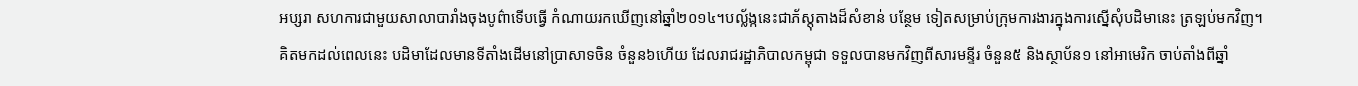អប្សរា សហការជាមួយសាលាបារាំងចុងបូព៌ាទើបធ្វើ កំណាយរកឃើញនៅឆ្នាំ២០១៤។បល្ល័ង្កនេះជាភ័ស្តុតាងដ៏សំខាន់ បន្ថែម ទៀតសម្រាប់ក្រុមការងារក្នុងការស្នើសុំបដិមានេះ ត្រឡប់មកវិញ។ គិតមកដល់ពេលនេះ បដិមាដែលមានទីតាំងដើមនៅប្រាសាទចិន ចំនួន៦ហើយ ដែលរាជរដ្ឋាភិបាលកម្ពុជា ទទួលបានមកវិញពីសារមន្ទីរ ចំនួន៥ និងស្ថាប័ន១ នៅអាមេរិក ចាប់តាំងពីឆ្នាំ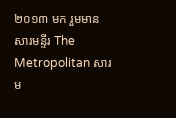២០១៣ មក រួមមាន សារមន្ទីរ The Metropolitan សារម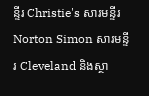ន្ទីរ Christie's សារមន្ទីរ Norton Simon សារមន្ទីរ Cleveland និងស្ថា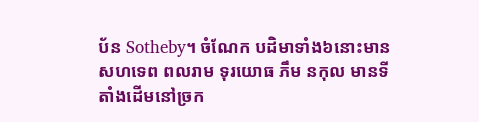ប័ន Sotheby។ ចំណែក បដិមាទាំង៦នោះមាន សហទេព ពលរាម ទុរយោធ ភឹម នកុល មានទីតាំងដើមនៅច្រក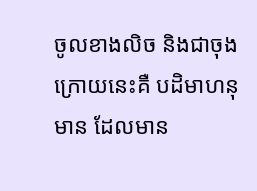ចូលខាងលិច និងជាចុងក្រោយនេះគឺ បដិមាហនុមាន ដែលមាន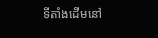ទីតាំងដើមនៅ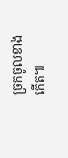ច្រកចូលខាងកើត៕